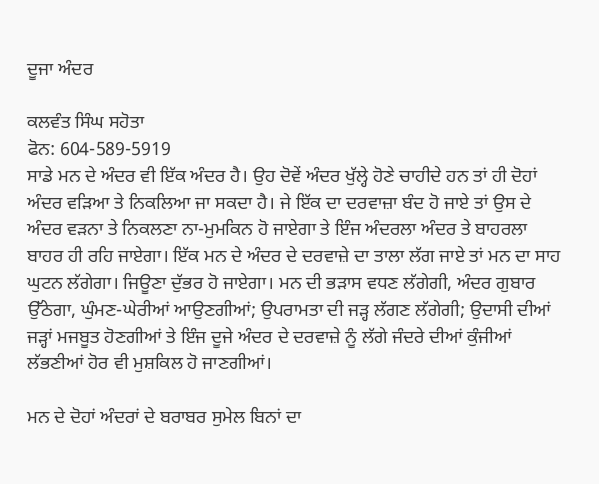ਦੂਜਾ ਅੰਦਰ

ਕਲਵੰਤ ਸਿੰਘ ਸਹੋਤਾ
ਫੋਨ: 604-589-5919
ਸਾਡੇ ਮਨ ਦੇ ਅੰਦਰ ਵੀ ਇੱਕ ਅੰਦਰ ਹੈ। ਉਹ ਦੋਵੇਂ ਅੰਦਰ ਖੁੱਲ੍ਹੇ ਹੋਣੇ ਚਾਹੀਦੇ ਹਨ ਤਾਂ ਹੀ ਦੋਹਾਂ ਅੰਦਰ ਵੜਿਆ ਤੇ ਨਿਕਲਿਆ ਜਾ ਸਕਦਾ ਹੈ। ਜੇ ਇੱਕ ਦਾ ਦਰਵਾਜ਼ਾ ਬੰਦ ਹੋ ਜਾਏ ਤਾਂ ਉਸ ਦੇ ਅੰਦਰ ਵੜਨਾ ਤੇ ਨਿਕਲਣਾ ਨਾ-ਮੁਮਕਿਨ ਹੋ ਜਾਏਗਾ ਤੇ ਇੰਜ ਅੰਦਰਲਾ ਅੰਦਰ ਤੇ ਬਾਹਰਲਾ ਬਾਹਰ ਹੀ ਰਹਿ ਜਾਏਗਾ। ਇੱਕ ਮਨ ਦੇ ਅੰਦਰ ਦੇ ਦਰਵਾਜ਼ੇ ਦਾ ਤਾਲਾ ਲੱਗ ਜਾਏ ਤਾਂ ਮਨ ਦਾ ਸਾਹ ਘੁਟਨ ਲੱਗੇਗਾ। ਜਿਊਣਾ ਦੁੱਭਰ ਹੋ ਜਾਏਗਾ। ਮਨ ਦੀ ਭੜਾਸ ਵਧਣ ਲੱਗੇਗੀ, ਅੰਦਰ ਗੁਬਾਰ ਉੱਠੇਗਾ, ਘੁੰਮਣ-ਘੇਰੀਆਂ ਆਉਣਗੀਆਂ; ਉਪਰਾਮਤਾ ਦੀ ਜੜ੍ਹ ਲੱਗਣ ਲੱਗੇਗੀ; ਉਦਾਸੀ ਦੀਆਂ ਜੜ੍ਹਾਂ ਮਜਬੂਤ ਹੋਣਗੀਆਂ ਤੇ ਇੰਜ ਦੂਜੇ ਅੰਦਰ ਦੇ ਦਰਵਾਜ਼ੇ ਨੂੰ ਲੱਗੇ ਜੰਦਰੇ ਦੀਆਂ ਕੁੰਜੀਆਂ ਲੱਭਣੀਆਂ ਹੋਰ ਵੀ ਮੁਸ਼ਕਿਲ ਹੋ ਜਾਣਗੀਆਂ।

ਮਨ ਦੇ ਦੋਹਾਂ ਅੰਦਰਾਂ ਦੇ ਬਰਾਬਰ ਸੁਮੇਲ ਬਿਨਾਂ ਦਾ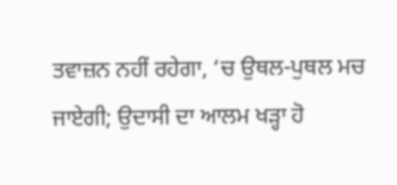ਤਵਾਜ਼ਨ ਨਹੀਂ ਰਹੇਗਾ, ‘ਚ ਉਥਲ-ਪੁਥਲ ਮਚ ਜਾਏਗੀ; ਉਦਾਸੀ ਦਾ ਆਲਮ ਖੜ੍ਹਾ ਹੋ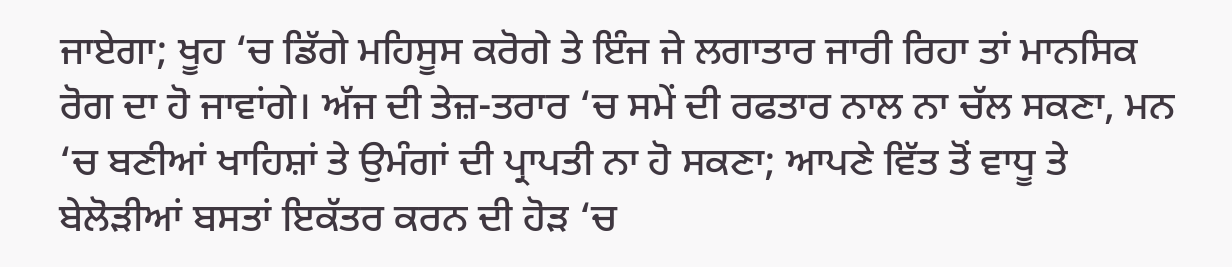ਜਾਏਗਾ; ਖੂਹ ‘ਚ ਡਿੱਗੇ ਮਹਿਸੂਸ ਕਰੋਗੇ ਤੇ ਇੰਜ ਜੇ ਲਗਾਤਾਰ ਜਾਰੀ ਰਿਹਾ ਤਾਂ ਮਾਨਸਿਕ ਰੋਗ ਦਾ ਹੋ ਜਾਵਾਂਗੇ। ਅੱਜ ਦੀ ਤੇਜ਼-ਤਰਾਰ ‘ਚ ਸਮੇਂ ਦੀ ਰਫਤਾਰ ਨਾਲ ਨਾ ਚੱਲ ਸਕਣਾ, ਮਨ ‘ਚ ਬਣੀਆਂ ਖਾਹਿਸ਼ਾਂ ਤੇ ਉਮੰਗਾਂ ਦੀ ਪ੍ਰਾਪਤੀ ਨਾ ਹੋ ਸਕਣਾ; ਆਪਣੇ ਵਿੱਤ ਤੋਂ ਵਾਧੂ ਤੇ ਬੇਲੋੜੀਆਂ ਬਸਤਾਂ ਇਕੱਤਰ ਕਰਨ ਦੀ ਹੋੜ ‘ਚ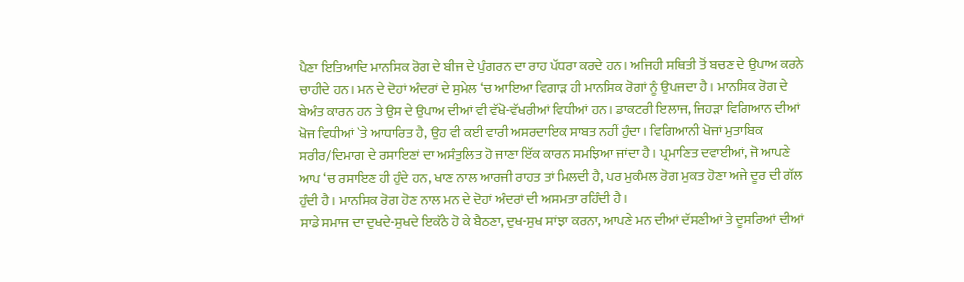ਪੈਣਾ ਇਤਿਆਦਿ ਮਾਨਸਿਕ ਰੋਗ ਦੇ ਬੀਜ ਦੇ ਪੁੰਗਰਨ ਦਾ ਰਾਹ ਪੱਧਰਾ ਕਰਦੇ ਹਨ। ਅਜਿਹੀ ਸਥਿਤੀ ਤੋਂ ਬਚਣ ਦੇ ਉਪਾਅ ਕਰਨੇ ਚਾਹੀਦੇ ਹਨ। ਮਨ ਦੇ ਦੋਹਾਂ ਅੰਦਰਾਂ ਦੇ ਸੁਮੇਲ ‘ਚ ਆਇਆ ਵਿਗਾੜ ਹੀ ਮਾਨਸਿਕ ਰੋਗਾਂ ਨੂੰ ਉਪਜਦਾ ਹੈ। ਮਾਨਸਿਕ ਰੋਗ ਦੇ ਬੇਅੰਤ ਕਾਰਨ ਹਨ ਤੇ ਉਸ ਦੇ ਉਪਾਅ ਦੀਆਂ ਵੀ ਵੱਖੋ-ਵੱਖਰੀਆਂ ਵਿਧੀਆਂ ਹਨ। ਡਾਕਟਰੀ ਇਲਾਜ, ਜਿਹੜਾ ਵਿਗਿਆਨ ਦੀਆਂ ਖੋਜ ਵਿਧੀਆਂ `ਤੇ ਆਧਾਰਿਤ ਹੈ, ਉਹ ਵੀ ਕਈ ਵਾਰੀ ਅਸਰਦਾਇਕ ਸਾਬਤ ਨਹੀਂ ਹੁੰਦਾ। ਵਿਗਿਆਨੀ ਖੋਜਾਂ ਮੁਤਾਬਿਕ ਸਰੀਰ/ਦਿਮਾਗ ਦੇ ਰਸਾਇਣਾਂ ਦਾ ਅਸੰਤੁਲਿਤ ਹੋ ਜਾਣਾ ਇੱਕ ਕਾਰਨ ਸਮਝਿਆ ਜਾਂਦਾ ਹੈ। ਪ੍ਰਮਾਣਿਤ ਦਵਾਈਆਂ, ਜੋ ਆਪਣੇ ਆਪ ‘ਚ ਰਸਾਇਣ ਹੀ ਹੁੰਦੇ ਹਨ, ਖਾਣ ਨਾਲ ਆਰਜੀ ਰਾਹਤ ਤਾਂ ਮਿਲਦੀ ਹੈ, ਪਰ ਮੁਕੰਮਲ ਰੋਗ ਮੁਕਤ ਹੋਣਾ ਅਜੇ ਦੂਰ ਦੀ ਗੱਲ ਹੁੰਦੀ ਹੈ। ਮਾਨਸਿਕ ਰੋਗ ਹੋਣ ਨਾਲ ਮਨ ਦੇ ਦੋਹਾਂ ਅੰਦਰਾਂ ਦੀ ਅਸਮਤਾ ਰਹਿੰਦੀ ਹੈ।
ਸਾਡੇ ਸਮਾਜ ਦਾ ਦੁਖਦੇ-ਸੁਖਦੇ ਇਕੱਠੇ ਹੋ ਕੇ ਬੈਠਣਾ, ਦੁਖ-ਸੁਖ ਸਾਂਝਾ ਕਰਨਾ, ਆਪਣੇ ਮਨ ਦੀਆਂ ਦੱਸਣੀਆਂ ਤੇ ਦੂਸਰਿਆਂ ਦੀਆਂ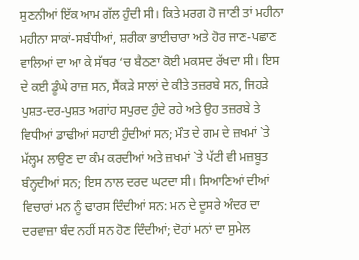ਸੁਣਨੀਆਂ ਇੱਕ ਆਮ ਗੱਲ ਹੁੰਦੀ ਸੀ। ਕਿਤੇ ਮਰਗ ਹੋ ਜਾਣੀ ਤਾਂ ਮਹੀਨਾ ਮਹੀਨਾ ਸਾਕਾਂ-ਸਬੰਧੀਆਂ, ਸ਼ਰੀਕਾ ਭਾਈਚਾਰਾ ਅਤੇ ਹੋਰ ਜਾਣ-ਪਛਾਣ ਵਾਲਿਆਂ ਦਾ ਆ ਕੇ ਸੱਥਰ ‘ਚ ਬੈਠਣਾ ਕੋਈ ਮਕਸਦ ਰੱਖਦਾ ਸੀ। ਇਸ ਦੇ ਕਈ ਡੂੰਘੇ ਰਾਜ਼ ਸਨ, ਸੈਂਕੜੇ ਸਾਲਾਂ ਦੇ ਕੀਤੇ ਤਜ਼ਰਬੇ ਸਨ, ਜਿਹੜੇ ਪੁਸ਼ਤ-ਦਰ-ਪੁਸ਼ਤ ਅਗਾਂਹ ਸਪੁਰਦ ਹੁੰਦੇ ਰਹੇ ਅਤੇ ਉਹ ਤਜ਼ਰਬੇ ਤੇ ਵਿਧੀਆਂ ਡਾਢੀਆਂ ਸਹਾਈ ਹੁੰਦੀਆਂ ਸਨ; ਮੌਤ ਦੇ ਗਮ ਦੇ ਜ਼ਖਮਾਂ `ਤੇ ਮੱਲ੍ਹਮ ਲਾਉਣ ਦਾ ਕੰਮ ਕਰਦੀਆਂ ਅਤੇ ਜ਼ਖਮਾਂ `ਤੇ ਪੱਟੀ ਵੀ ਮਜ਼ਬੂਤ ਬੰਨ੍ਹਦੀਆਂ ਸਨ; ਇਸ ਨਾਲ ਦਰਦ ਘਟਦਾ ਸੀ। ਸਿਆਣਿਆਂ ਦੀਆਂ ਵਿਚਾਰਾਂ ਮਨ ਨੂੰ ਢਾਰਸ ਦਿੰਦੀਆਂ ਸਨ: ਮਨ ਦੇ ਦੂਸਰੇ ਅੰਦਰ ਦਾ ਦਰਵਾਜ਼ਾ ਬੰਦ ਨਹੀਂ ਸਨ ਹੋਣ ਦਿੰਦੀਆਂ; ਦੋਹਾਂ ਮਨਾਂ ਦਾ ਸੁਮੇਲ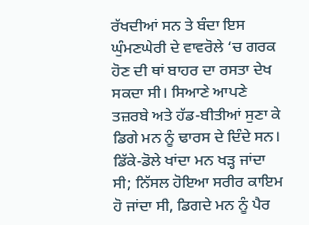ਰੱਖਦੀਆਂ ਸਨ ਤੇ ਬੰਦਾ ਇਸ ਘੁੰਮਣਘੇਰੀ ਦੇ ਵਾਵਰੋਲੇ ‘ਚ ਗਰਕ ਹੋਣ ਦੀ ਥਾਂ ਬਾਹਰ ਦਾ ਰਸਤਾ ਦੇਖ ਸਕਦਾ ਸੀ। ਸਿਆਣੇ ਆਪਣੇ ਤਜ਼ਰਬੇ ਅਤੇ ਹੱਡ-ਬੀਤੀਆਂ ਸੁਣਾ ਕੇ ਡਿਗੇ ਮਨ ਨੂੰ ਢਾਰਸ ਦੇ ਦਿੰਦੇ ਸਨ। ਡਿੱਕੇ-ਡੋਲੇ ਖਾਂਦਾ ਮਨ ਖੜ੍ਹ ਜਾਂਦਾ ਸੀ; ਨਿੱਸਲ ਹੋਇਆ ਸਰੀਰ ਕਾਇਮ ਹੋ ਜਾਂਦਾ ਸੀ, ਡਿਗਦੇ ਮਨ ਨੂੰ ਪੈਰ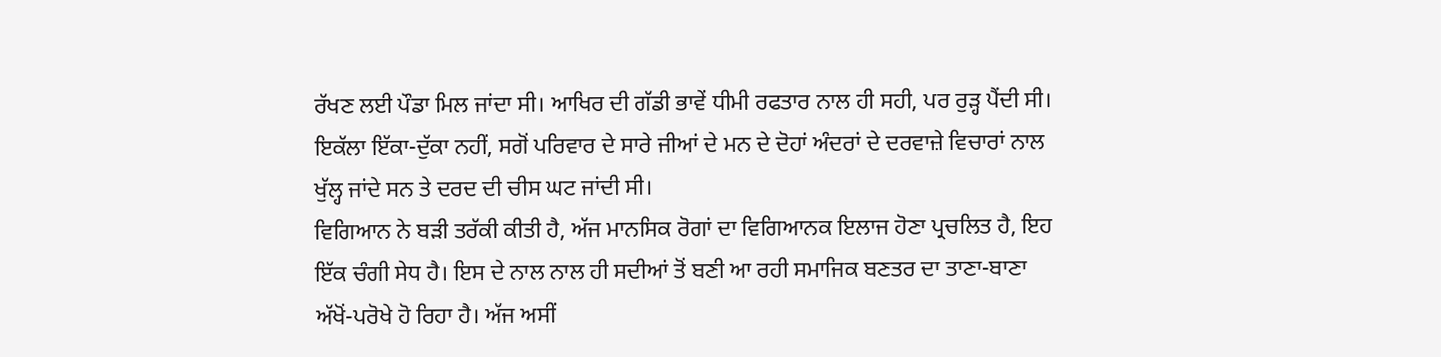ਰੱਖਣ ਲਈ ਪੌਡਾ ਮਿਲ ਜਾਂਦਾ ਸੀ। ਆਖਿਰ ਦੀ ਗੱਡੀ ਭਾਵੇਂ ਧੀਮੀ ਰਫਤਾਰ ਨਾਲ ਹੀ ਸਹੀ, ਪਰ ਰੁੜ੍ਹ ਪੈਂਦੀ ਸੀ। ਇਕੱਲਾ ਇੱਕਾ-ਦੁੱਕਾ ਨਹੀਂ, ਸਗੋਂ ਪਰਿਵਾਰ ਦੇ ਸਾਰੇ ਜੀਆਂ ਦੇ ਮਨ ਦੇ ਦੋਹਾਂ ਅੰਦਰਾਂ ਦੇ ਦਰਵਾਜ਼ੇ ਵਿਚਾਰਾਂ ਨਾਲ ਖੁੱਲ੍ਹ ਜਾਂਦੇ ਸਨ ਤੇ ਦਰਦ ਦੀ ਚੀਸ ਘਟ ਜਾਂਦੀ ਸੀ।
ਵਿਗਿਆਨ ਨੇ ਬੜੀ ਤਰੱਕੀ ਕੀਤੀ ਹੈ, ਅੱਜ ਮਾਨਸਿਕ ਰੋਗਾਂ ਦਾ ਵਿਗਿਆਨਕ ਇਲਾਜ ਹੋਣਾ ਪ੍ਰਚਲਿਤ ਹੈ, ਇਹ ਇੱਕ ਚੰਗੀ ਸੇਧ ਹੈ। ਇਸ ਦੇ ਨਾਲ ਨਾਲ ਹੀ ਸਦੀਆਂ ਤੋਂ ਬਣੀ ਆ ਰਹੀ ਸਮਾਜਿਕ ਬਣਤਰ ਦਾ ਤਾਣਾ-ਬਾਣਾ ਅੱਖੋਂ-ਪਰੋਖੇ ਹੋ ਰਿਹਾ ਹੈ। ਅੱਜ ਅਸੀਂ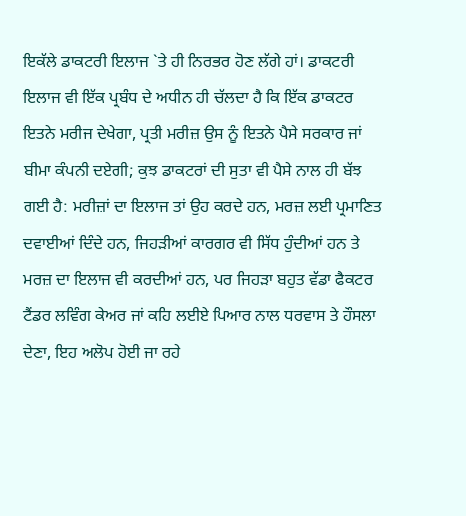ਇਕੱਲੇ ਡਾਕਟਰੀ ਇਲਾਜ `ਤੇ ਹੀ ਨਿਰਭਰ ਹੋਣ ਲੱਗੇ ਹਾਂ। ਡਾਕਟਰੀ ਇਲਾਜ ਵੀ ਇੱਕ ਪ੍ਰਬੰਧ ਦੇ ਅਧੀਨ ਹੀ ਚੱਲਦਾ ਹੈ ਕਿ ਇੱਕ ਡਾਕਟਰ ਇਤਨੇ ਮਰੀਜ ਦੇਖੇਗਾ, ਪ੍ਰਤੀ ਮਰੀਜ਼ ਉਸ ਨੂੰ ਇਤਨੇ ਪੈਸੇ ਸਰਕਾਰ ਜਾਂ ਬੀਮਾ ਕੰਪਨੀ ਦਏਗੀ; ਕੁਝ ਡਾਕਟਰਾਂ ਦੀ ਸੁਤਾ ਵੀ ਪੈਸੇ ਨਾਲ ਹੀ ਬੱਝ ਗਈ ਹੈ: ਮਰੀਜ਼ਾਂ ਦਾ ਇਲਾਜ ਤਾਂ ਉਹ ਕਰਦੇ ਹਨ, ਮਰਜ਼ ਲਈ ਪ੍ਰਮਾਣਿਤ ਦਵਾਈਆਂ ਦਿੰਦੇ ਹਨ, ਜਿਹੜੀਆਂ ਕਾਰਗਰ ਵੀ ਸਿੱਧ ਹੁੰਦੀਆਂ ਹਨ ਤੇ ਮਰਜ਼ ਦਾ ਇਲਾਜ ਵੀ ਕਰਦੀਆਂ ਹਨ, ਪਰ ਜਿਹੜਾ ਬਹੁਤ ਵੱਡਾ ਫੈਕਟਰ ਟੈਂਡਰ ਲਵਿੰਗ ਕੇਅਰ ਜਾਂ ਕਹਿ ਲਈਏ ਪਿਆਰ ਨਾਲ ਧਰਵਾਸ ਤੇ ਹੌਸਲਾ ਦੇਣਾ, ਇਹ ਅਲੋਪ ਹੋਈ ਜਾ ਰਹੇ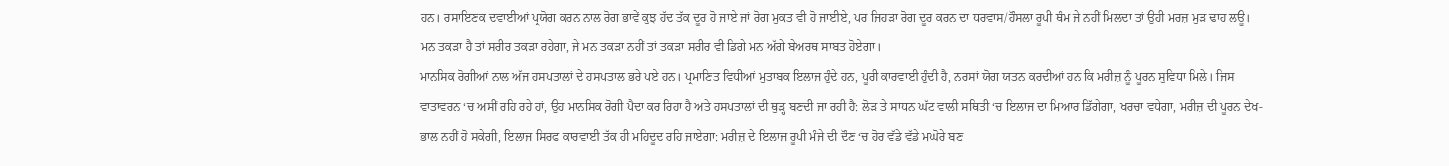ਹਨ। ਰਸਾਇਣਕ ਦਵਾਈਆਂ ਪ੍ਰਯੋਗ ਕਰਨ ਨਾਲ ਰੋਗ ਭਾਵੇਂ ਕੁਝ ਹੱਦ ਤੱਕ ਦੂਰ ਹੋ ਜਾਏ ਜਾਂ ਰੋਗ ਮੁਕਤ ਵੀ ਹੋ ਜਾਈਏ, ਪਰ ਜਿਹੜਾ ਰੋਗ ਦੂਰ ਕਰਨ ਦਾ ਧਰਵਾਸ/ਹੌਸਲਾ ਰੂਪੀ ਥੰਮ ਜੇ ਨਹੀਂ ਮਿਲਦਾ ਤਾਂ ਉਹੀ ਮਰਜ਼ ਮੁੜ ਢਾਹ ਲਊ। ਮਨ ਤਕੜਾ ਹੈ ਤਾਂ ਸਰੀਰ ਤਕੜਾ ਰਹੇਗਾ, ਜੇ ਮਨ ਤਕੜਾ ਨਹੀਂ ਤਾਂ ਤਕੜਾ ਸਰੀਰ ਵੀ ਡਿਗੇ ਮਨ ਅੱਗੇ ਬੇਅਰਥ ਸਾਬਤ ਹੋਏਗਾ।
ਮਾਨਸਿਕ ਰੋਗੀਆਂ ਨਾਲ ਅੱਜ ਹਸਪਤਾਲਾਂ ਦੇ ਹਸਪਤਾਲ ਭਰੇ ਪਏ ਹਨ। ਪ੍ਰਮਾਣਿਤ ਵਿਧੀਆਂ ਮੁਤਾਬਕ ਇਲਾਜ ਹੁੰਦੇ ਹਨ, ਪੂਰੀ ਕਾਰਵਾਈ ਹੁੰਦੀ ਹੈ, ਨਰਸਾਂ ਯੋਗ ਯਤਨ ਕਰਦੀਆਂ ਹਨ ਕਿ ਮਰੀਜ਼ ਨੂੰ ਪੂਰਨ ਸੁਵਿਧਾ ਮਿਲੇ। ਜਿਸ ਵਾਤਾਵਰਨ ‘ਚ ਅਸੀਂ ਰਹਿ ਰਹੇ ਹਾਂ, ਉਹ ਮਾਨਸਿਕ ਰੋਗੀ ਪੈਦਾ ਕਰ ਰਿਹਾ ਹੈ ਅਤੇ ਹਸਪਤਾਲਾਂ ਦੀ ਥੁੜ੍ਹ ਬਣਦੀ ਜਾ ਰਹੀ ਹੈ: ਲੋੜ ਤੇ ਸਾਧਨ ਘੱਟ ਵਾਲੀ ਸਥਿਤੀ ‘ਚ ਇਲਾਜ ਦਾ ਮਿਆਰ ਡਿੱਗੇਗਾ, ਖਰਚਾ ਵਧੇਗਾ, ਮਰੀਜ਼ ਦੀ ਪੂਰਨ ਦੇਖ-ਭਾਲ ਨਹੀਂ ਹੋ ਸਕੇਗੀ, ਇਲਾਜ ਸਿਰਫ ਕਾਰਵਾਈ ਤੱਕ ਹੀ ਮਹਿਦੂਦ ਰਹਿ ਜਾਏਗਾ: ਮਰੀਜ਼ ਦੇ ਇਲਾਜ ਰੂਪੀ ਮੰਜੇ ਦੀ ਦੌਣ ‘ਚ ਹੋਰ ਵੱਡੇ ਵੱਡੇ ਮਘੋਰੇ ਬਣ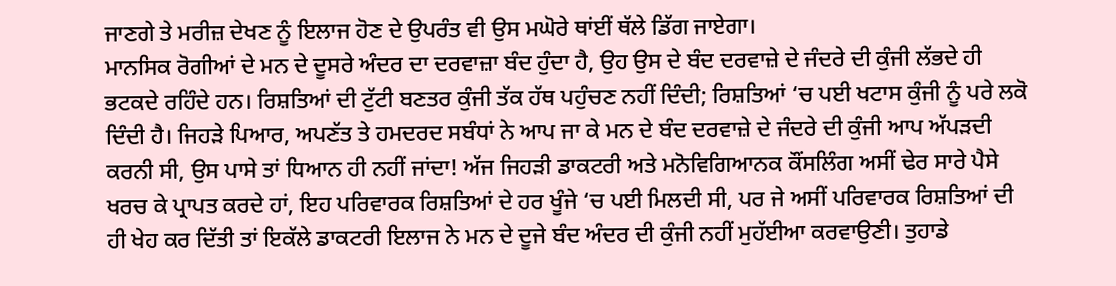ਜਾਣਗੇ ਤੇ ਮਰੀਜ਼ ਦੇਖਣ ਨੂੰ ਇਲਾਜ ਹੋਣ ਦੇ ਉਪਰੰਤ ਵੀ ਉਸ ਮਘੋਰੇ ਥਾਂਈਂ ਥੱਲੇ ਡਿੱਗ ਜਾਏਗਾ।
ਮਾਨਸਿਕ ਰੋਗੀਆਂ ਦੇ ਮਨ ਦੇ ਦੂਸਰੇ ਅੰਦਰ ਦਾ ਦਰਵਾਜ਼ਾ ਬੰਦ ਹੁੰਦਾ ਹੈ, ਉਹ ਉਸ ਦੇ ਬੰਦ ਦਰਵਾਜ਼ੇ ਦੇ ਜੰਦਰੇ ਦੀ ਕੁੰਜੀ ਲੱਭਦੇ ਹੀ ਭਟਕਦੇ ਰਹਿੰਦੇ ਹਨ। ਰਿਸ਼ਤਿਆਂ ਦੀ ਟੁੱਟੀ ਬਣਤਰ ਕੁੰਜੀ ਤੱਕ ਹੱਥ ਪਹੁੰਚਣ ਨਹੀਂ ਦਿੰਦੀ; ਰਿਸ਼ਤਿਆਂ ‘ਚ ਪਈ ਖਟਾਸ ਕੁੰਜੀ ਨੂੰ ਪਰੇ ਲਕੋ ਦਿੰਦੀ ਹੈ। ਜਿਹੜੇ ਪਿਆਰ, ਅਪਣੱਤ ਤੇ ਹਮਦਰਦ ਸਬੰਧਾਂ ਨੇ ਆਪ ਜਾ ਕੇ ਮਨ ਦੇ ਬੰਦ ਦਰਵਾਜ਼ੇ ਦੇ ਜੰਦਰੇ ਦੀ ਕੁੰਜੀ ਆਪ ਅੱਪੜਦੀ ਕਰਨੀ ਸੀ, ਉਸ ਪਾਸੇ ਤਾਂ ਧਿਆਨ ਹੀ ਨਹੀਂ ਜਾਂਦਾ! ਅੱਜ ਜਿਹੜੀ ਡਾਕਟਰੀ ਅਤੇ ਮਨੋਵਿਗਿਆਨਕ ਕੌਂਸਲਿੰਗ ਅਸੀਂ ਢੇਰ ਸਾਰੇ ਪੈਸੇ ਖਰਚ ਕੇ ਪ੍ਰਾਪਤ ਕਰਦੇ ਹਾਂ, ਇਹ ਪਰਿਵਾਰਕ ਰਿਸ਼ਤਿਆਂ ਦੇ ਹਰ ਖੂੰਜੇ ‘ਚ ਪਈ ਮਿਲਦੀ ਸੀ, ਪਰ ਜੇ ਅਸੀਂ ਪਰਿਵਾਰਕ ਰਿਸ਼ਤਿਆਂ ਦੀ ਹੀ ਖੇਹ ਕਰ ਦਿੱਤੀ ਤਾਂ ਇਕੱਲੇ ਡਾਕਟਰੀ ਇਲਾਜ ਨੇ ਮਨ ਦੇ ਦੂਜੇ ਬੰਦ ਅੰਦਰ ਦੀ ਕੁੰਜੀ ਨਹੀਂ ਮੁਹੱਈਆ ਕਰਵਾਉਣੀ। ਤੁਹਾਡੇ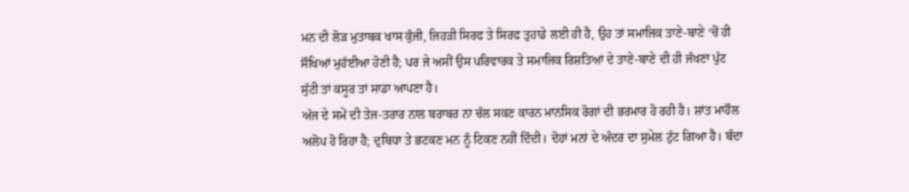ਮਨ ਦੀ ਲੋੜ ਮੁਤਾਬਕ ਖਾਸ ਕੁੰਜੀ, ਜਿਹੜੀ ਸਿਰਫ ਤੇ ਸਿਰਫ ਤੁਹਾਡੇ ਲਈ ਹੀ ਹੈ, ਉਹ ਤਾਂ ਸਮਾਜਿਕ ਤਾਣੇ-ਬਾਣੇ ‘ਚੋਂ ਹੀ ਸੌਖਿਆਂ ਮੁਹੱਈਆ ਹੋਣੀ ਹੈ; ਪਰ ਜੇ ਅਸੀਂ ਉਸ ਪਰਿਵਾਰਕ ਤੇ ਸਮਾਜਿਕ ਰਿਸ਼ਤਿਆਂ ਦੇ ਤਾਣੇ-ਬਾਣੇ ਦੀ ਹੀ ਜੱਖਣਾ ਪੁੱਟ ਸੁੱਟੀ ਤਾਂ ਕਸੂਰ ਤਾਂ ਸਾਡਾ ਆਪਣਾ ਹੈ।
ਅੱਜ ਦੇ ਸਮੇਂ ਦੀ ਤੇਜ-ਤਰਾਰ ਨਾਲ ਬਰਾਬਰ ਨਾ ਚੱਲ ਸਕਣ ਕਾਰਨ ਮਾਨਸਿਕ ਰੋਗਾਂ ਦੀ ਭਰਮਾਰ ਹੋ ਰਹੀ ਹੈ। ਸ਼ਾਂਤ ਮਾਹੌਲ ਅਲੋਪ ਹੋ ਰਿਹਾ ਹੈ; ਦੁਬਿਧਾ ਤੇ ਭਟਕਣ ਮਨ ਨੂੰ ਟਿਕਣ ਨਹੀਂ ਦਿੰਦੀ। ਦੋਹਾਂ ਮਨਾਂ ਦੇ ਅੰਦਰ ਦਾ ਸੁਮੇਲ ਟੁੱਟ ਗਿਆ ਹੈ। ਬੰਦਾ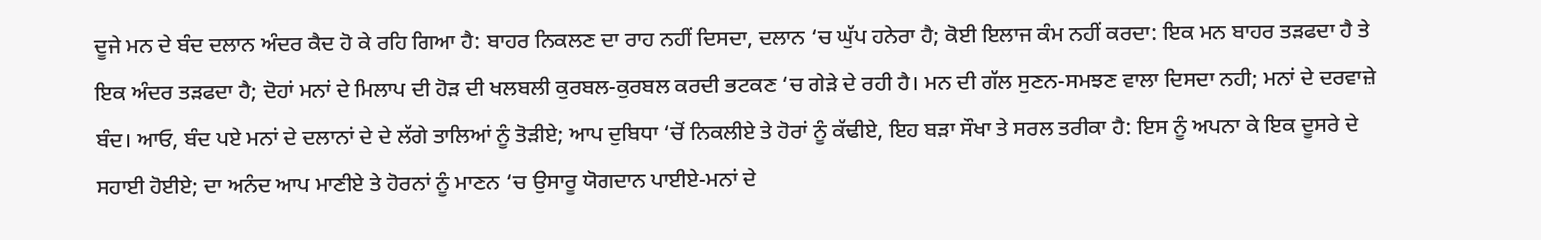ਦੂਜੇ ਮਨ ਦੇ ਬੰਦ ਦਲਾਨ ਅੰਦਰ ਕੈਦ ਹੋ ਕੇ ਰਹਿ ਗਿਆ ਹੈ: ਬਾਹਰ ਨਿਕਲਣ ਦਾ ਰਾਹ ਨਹੀਂ ਦਿਸਦਾ, ਦਲਾਨ ‘ਚ ਘੁੱਪ ਹਨੇਰਾ ਹੈ; ਕੋਈ ਇਲਾਜ ਕੰਮ ਨਹੀਂ ਕਰਦਾ: ਇਕ ਮਨ ਬਾਹਰ ਤੜਫਦਾ ਹੈ ਤੇ ਇਕ ਅੰਦਰ ਤੜਫਦਾ ਹੈ; ਦੋਹਾਂ ਮਨਾਂ ਦੇ ਮਿਲਾਪ ਦੀ ਹੋੜ ਦੀ ਖਲਬਲੀ ਕੁਰਬਲ-ਕੁਰਬਲ ਕਰਦੀ ਭਟਕਣ ‘ਚ ਗੇੜੇ ਦੇ ਰਹੀ ਹੈ। ਮਨ ਦੀ ਗੱਲ ਸੁਣਨ-ਸਮਝਣ ਵਾਲਾ ਦਿਸਦਾ ਨਹੀ; ਮਨਾਂ ਦੇ ਦਰਵਾਜ਼ੇ ਬੰਦ। ਆਓ, ਬੰਦ ਪਏ ਮਨਾਂ ਦੇ ਦਲਾਨਾਂ ਦੇ ਦੇ ਲੱਗੇ ਤਾਲਿਆਂ ਨੂੰ ਤੋੜੀਏ; ਆਪ ਦੁਬਿਧਾ ‘ਚੋਂ ਨਿਕਲੀਏ ਤੇ ਹੋਰਾਂ ਨੂੰ ਕੱਢੀਏ, ਇਹ ਬੜਾ ਸੌਖਾ ਤੇ ਸਰਲ ਤਰੀਕਾ ਹੈ: ਇਸ ਨੂੰ ਅਪਨਾ ਕੇ ਇਕ ਦੂਸਰੇ ਦੇ ਸਹਾਈ ਹੋਈਏ; ਦਾ ਅਨੰਦ ਆਪ ਮਾਣੀਏ ਤੇ ਹੋਰਨਾਂ ਨੂੰ ਮਾਣਨ ‘ਚ ਉਸਾਰੂ ਯੋਗਦਾਨ ਪਾਈਏ-ਮਨਾਂ ਦੇ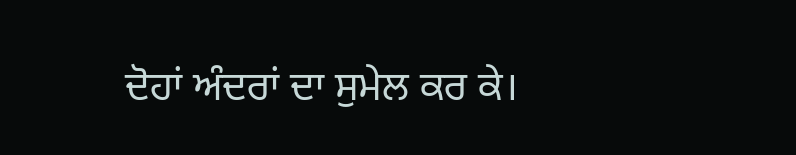ਦੋਹਾਂ ਅੰਦਰਾਂ ਦਾ ਸੁਮੇਲ ਕਰ ਕੇ।